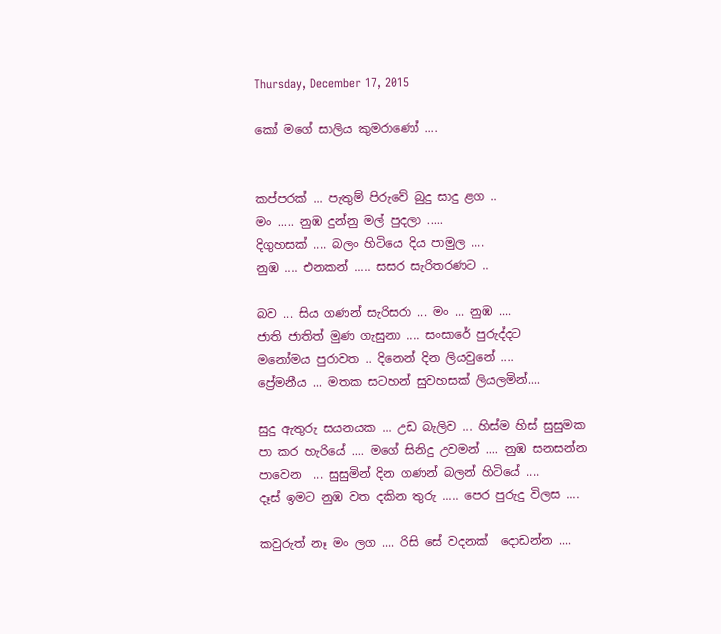Thursday, December 17, 2015

කෝ මගේ සාලිය කුමරාණෝ ....


කප්පරක් ... පැතුම් පිරුවේ බුදු සාදු ළග ..
මං ..... නුඹ දුන්නු මල් පුදලා .....
දිගුහසක් .... බලං හිටියෙ දිය පාමුල ....
නුඹ .... එනකන් ..... සසර සැරිතරණට ..

බව ... සිය ගණන් සැරිසරා ... මං ... නුඹ ....
ජාති ජාතිත් මුණ ගැසුනා .... සංසාරේ පුරුද්දට
මනෝමය පුරාවත .. දිනෙන් දින ලියවුනේ ....
ප්‍රේමනීය ... මතක සටහන් සුවහසක් ලියලමින්....

සුදු ඇතුරු සයනයක ... උඩ බැලිව ... හිස්ම හිස් සුසුමක
පා කර හැරියේ .... මගේ සිනිදු උවමන් .... නුඹ සනසන්න
පාවෙන  ... සුසුමින් දින ගණන් බලන් හිටියේ ....
දෑස් ඉමට නුඹ වත දකින තුරු ..... පෙර පුරුදු විලස ....

කවුරුත් නෑ මං ලග .... රිසි සේ වදනක්  දොඩන්න ....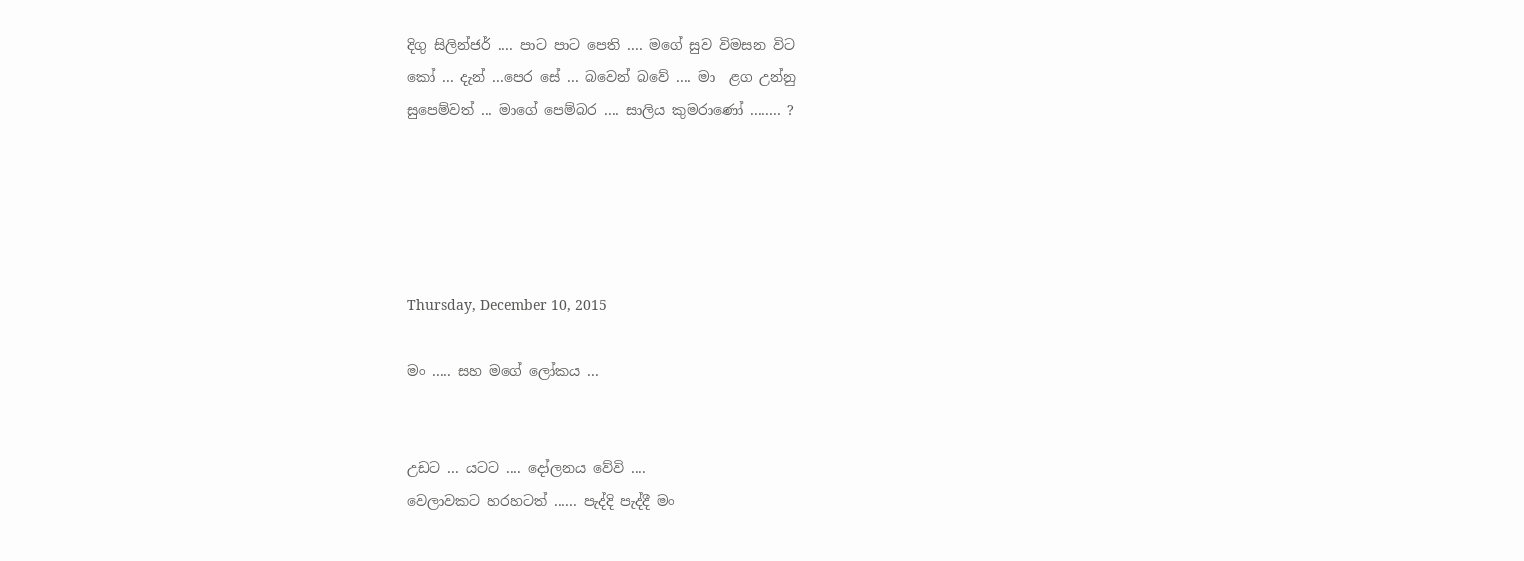දිගු සිලින්ජර් .... පාට පාට පෙති .... මගේ සුව විමසන විට
කෝ ... දැන් ...පෙර සේ ... බවෙන් බවේ .... මා  ළග උන්නු
සුපෙම්වත් ... මාගේ පෙම්බර .... සාලිය කුමරාණෝ ........ ?





Thursday, December 10, 2015

මං ..... සහ මගේ ලෝකය ...


උඩට ... යටට .... දෝලනය වේවි ....
වෙලාවකට හරහටත් ...... පැද්දි පැද්දී මං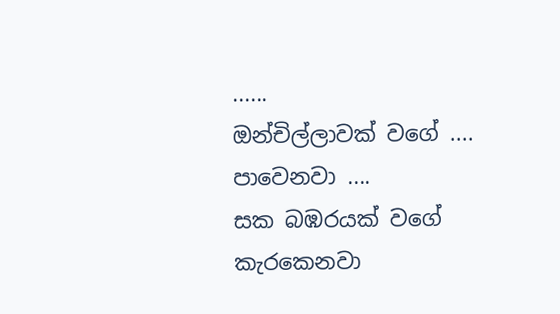......
ඔන්චිල්ලාවක් වගේ .... පාවෙනවා ....
සක බඹරයක් වගේ  කැරකෙනවා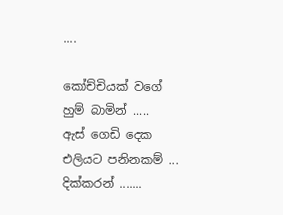....

කෝච්චියක් වගේ හුම් බාමින් .....
ඇස් ගෙඩි දෙක එලියට පනිනකම් ... දික්කරන් .......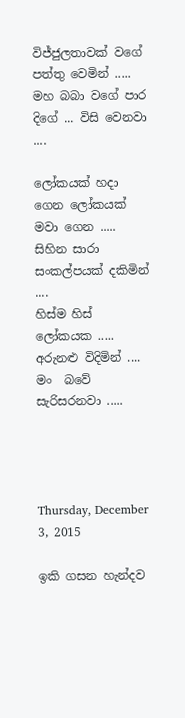විජ්ජුලතාවක් වගේ පත්තු වෙමින් .....
මහ බබා වගේ පාර දිගේ ... විසි වෙනවා ....

ලෝකයක් හදා ගෙන ලෝකයක් මවා ගෙන .....
සිහින සාරා සංකල්පයක් දකිමින් ....
හිස්ම හිස් ලෝකයක ..... අරුනළු විදිමින් ....
මං  බවේ සැරිසරනවා .....




Thursday, December 3, 2015

ඉකි ගසන හැන්දව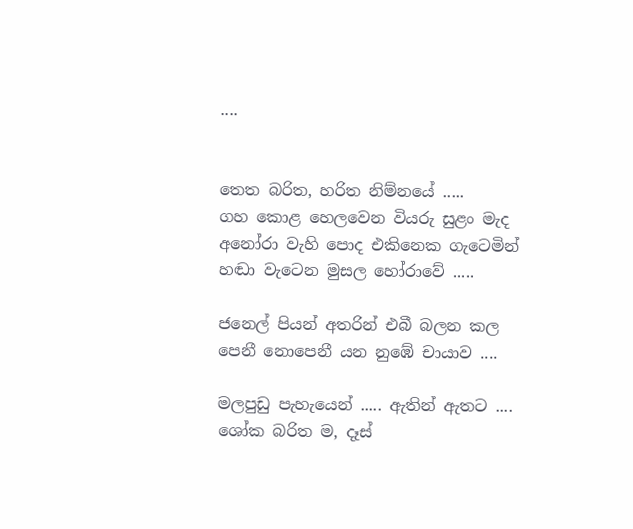....


තෙත බරිත, හරිත නිම්නයේ .....
ගහ කොළ හෙලවෙන වියරු සුළං මැද
අනෝරා වැහි පොද එකිනෙක ගැටෙමින්
හඬා වැටෙන මුසල හෝරාවේ .....

ජනෙල් පියන් අතරින් එබී බලන කල
පෙනී නොපෙනී යන නුඹේ චායාව ....

මලපුඩු පැහැයෙන් ..... ඇතින් ඇතට ....
ශෝක බරිත ම, දෑස්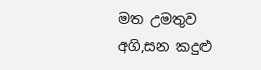මත උමතුව
අගි,සන කදුළු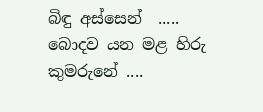බිඳු අස්සෙන්  .....
බොදව යන මළ හිරු කුමරුනේ ....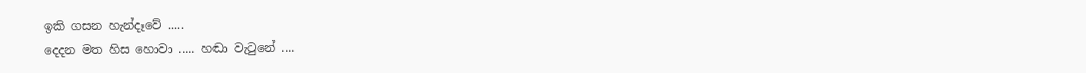ඉකි ගසන හැන්දෑවේ .....
දෙදන මත හිස හොවා ..... හඬා වැටුනේ ....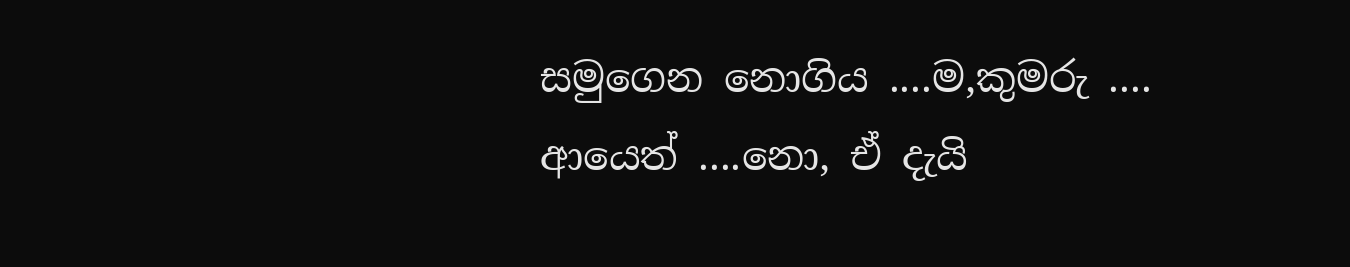සමුගෙන නොගිය ....ම,කුමරු ....
ආයෙත් ....නො, ඒ දැයි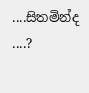....සිතමින්ද ....?